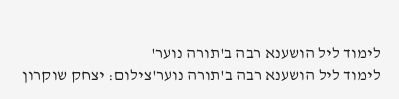לימוד ליל הושענא רבה ב'תורה נוער'
לימוד ליל הושענא רבה ב'תורה נוער'צילום: יצחק שוקרון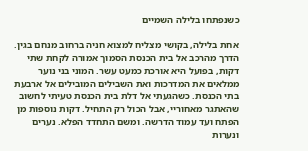כשנפתחו בלילה השמיים

אחת בלילה, בקושי מצליח למצוא חניה ברחוב מנחם בגין. הדרך מהרכב אל בית הכנסת הסמוך אמורה לקחת שתי דקות, בפועל היא אורכת כמעט עשר. המוני בני נוער ממלאים את המדרכות ואת השבילים המובילים אל ארבעת בתי הכנסת. כשהגעתי אל דלת בית הכנסת טעיתי לחשוב שהאתגר מאחוריי, אבל הכול רק התחיל. דקות נוספות מן הפתח ועד עמוד הדרשה. ומשם התחדד הפלא. נערים ונערות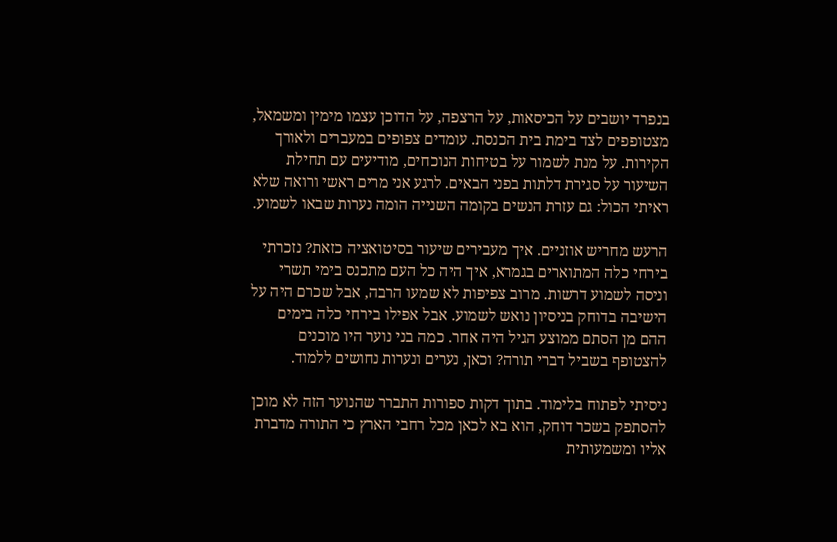בנפרד יושבים על הכיסאות, על הרצפה, על הדוכן עצמו מימין ומשמאל, מצטופפים לצד בימת בית הכנסת. עומדים צפופים במעברים ולאורך הקירות. על מנת לשמור על בטיחות הנוכחים, מודיעים עם תחילת השיעור על סגירת דלתות בפני הבאים. לרגע אני מרים ראשי ורואה שלא ראיתי הכול: גם עזרת הנשים בקומה השנייה הומה נערות שבאו לשמוע.

הרעש מחריש אוזניים. איך מעבירים שיעור בסיטואציה כזאת? נזכרתי בירחי כלה המתוארים בגמרא, איך היה כל העם מתכנס בימי תשרי וניסה לשמוע דרשות. מרוב צפיפות לא שמעו הרבה, אבל שכרם היה על הישיבה בדוחק בניסיון נואש לשמוע. אבל אפילו בירחי כלה בימים ההם מן הסתם ממוצע הגיל היה אחר. כמה בני נוער היו מוכנים להצטופף בשביל דברי תורה? וכאן, נערים ונערות נחושים ללמוד.

ניסיתי לפתוח בלימוד. בתוך דקות ספורות התברר שהנוער הזה לא מוכן להסתפק בשכר דוחק, הוא בא לכאן מכל רחבי הארץ כי התורה מדברת אליו ומשמעותית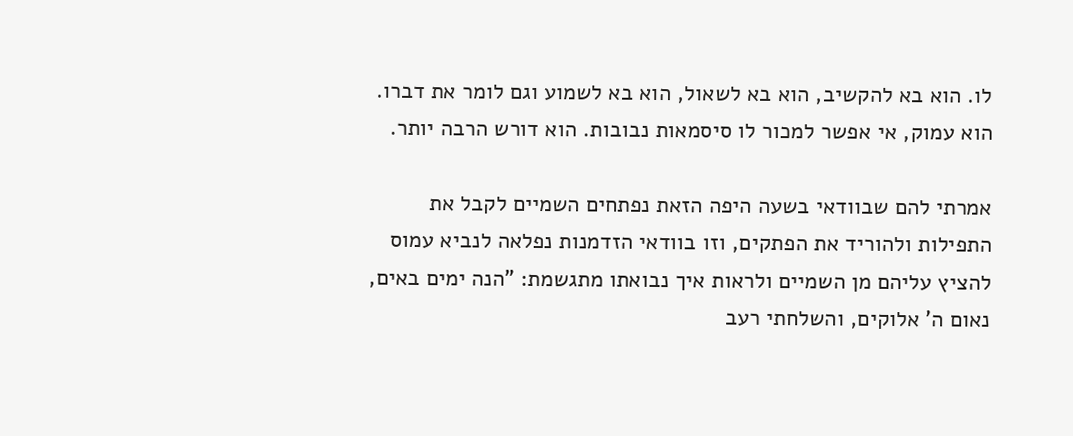לו. הוא בא להקשיב, הוא בא לשאול, הוא בא לשמוע וגם לומר את דברו. הוא עמוק, אי אפשר למכור לו סיסמאות נבובות. הוא דורש הרבה יותר.

אמרתי להם שבוודאי בשעה היפה הזאת נפתחים השמיים לקבל את התפילות ולהוריד את הפתקים, וזו בוודאי הזדמנות נפלאה לנביא עמוס להציץ עליהם מן השמיים ולראות איך נבואתו מתגשמת: "הנה ימים באים, נאום ה' אלוקים, והשלחתי רעב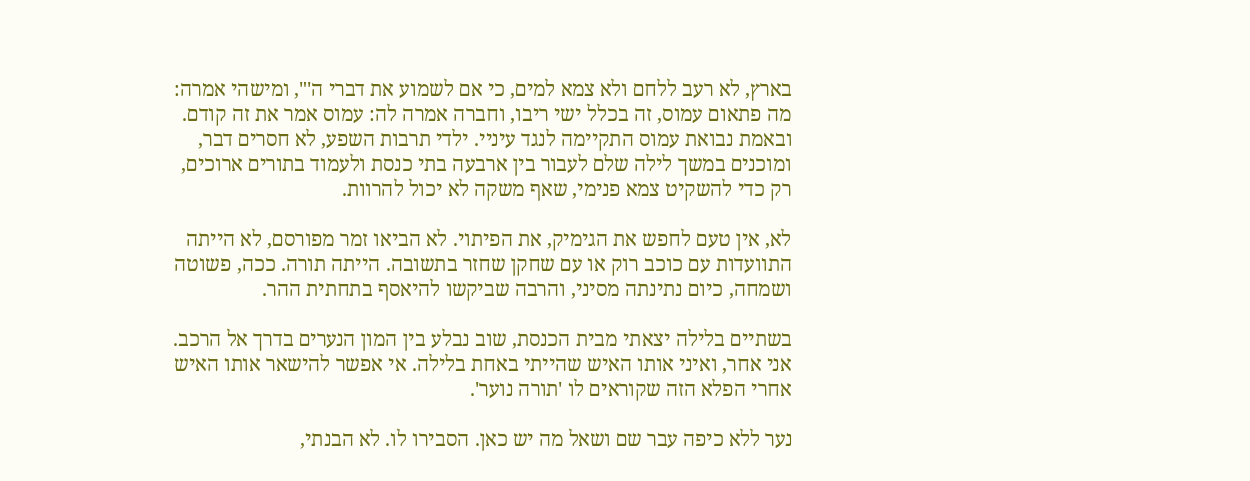בארץ, לא רעב ללחם ולא צמא למים, כי אם לשמוע את דברי ה'", ומישהי אמרה: מה פתאום עמוס, זה בכלל ישי ריבו, וחברה אמרה לה: עמוס אמר את זה קודם. ובאמת נבואת עמוס התקיימה לנגד עיניי. ילדי תרבות השפע, לא חסרים דבר, ומוכנים במשך לילה שלם לעבור בין ארבעה בתי כנסת ולעמוד בתורים ארוכים, רק כדי להשקיט צמא פנימי, שאף משקה לא יכול להרוות.

לא, אין טעם לחפש את הגימיק, את הפיתוי. לא הביאו זמר מפורסם, לא הייתה התוועדות עם כוכב רוק או עם שחקן שחזר בתשובה. הייתה תורה. ככה, פשוטה ושמחה, כיום נתינתה מסיני, והרבה שביקשו להיאסף בתחתית ההר.

בשתיים בלילה יצאתי מבית הכנסת, שוב נבלע בין המון הנערים בדרך אל הרכב. אני אחר, ואיני אותו האיש שהייתי באחת בלילה. אי אפשר להישאר אותו האיש אחרי הפלא הזה שקוראים לו 'תורה נוער'.

נער ללא כיפה עבר שם ושאל מה יש כאן. הסבירו לו. לא הבנתי,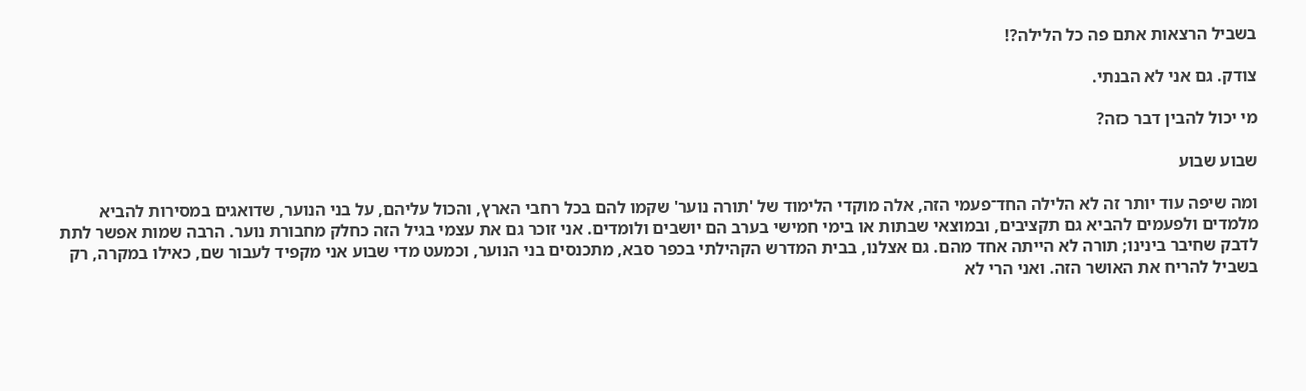בשביל הרצאות אתם פה כל הלילה?!

צודק. גם אני לא הבנתי.

מי יכול להבין דבר כזה?

שבוע שבוע

ומה שיפה עוד יותר זה לא הלילה החד־פעמי הזה, אלה מוקדי הלימוד של 'תורה נוער' שקמו להם בכל רחבי הארץ, והכול עליהם, על בני הנוער, שדואגים במסירות להביא מלמדים ולפעמים להביא גם תקציבים, ובמוצאי שבתות או בימי חמישי בערב הם יושבים ולומדים. אני זוכר גם את עצמי בגיל הזה כחלק מחבורת נוער. הרבה שמות אפשר לתת לדבק שחיבר בינינו; תורה לא הייתה אחד מהם. גם אצלנו, בבית המדרש הקהילתי בכפר סבא, מתכנסים בני הנוער, וכמעט מדי שבוע אני מקפיד לעבור שם, כאילו במקרה, רק בשביל להריח את האושר הזה. ואני הרי לא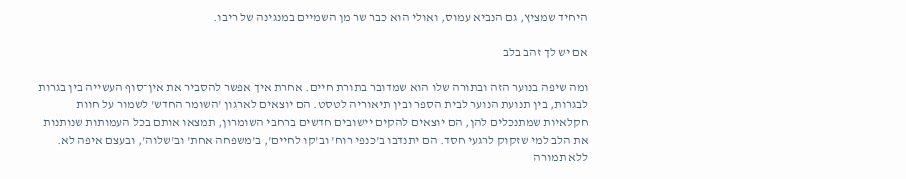היחיד שמציץ, גם הנביא עמוס, ואולי הוא כבר שר מן השמיים במנגינה של ריבו.

אם יש לך זהב בלב

ומה שיפה בנוער הזה ובתורה שלו הוא שמדובר בתורת חיים. אחרת איך אפשר להסביר את אין־סוף העשייה בין בגרות לבגרות, בין תנועת הנוער לבית הספר ובין תיאוריה לטסט. הם יוצאים לארגון 'השומר החדש' לשמור על חוות חקלאיות שמתנכלים להן, הם יוצאים להקים יישובים חדשים ברחבי השומרון, תמצאו אותם בכל העמותות שנותנות את הלב למי שזקוק לרגעי חסד. הם יתנדבו ב'כנפי רוח' וב'קו לחיים', ב'משפחה אחת' וב'שלוה', ובעצם איפה לא. ללא תמורה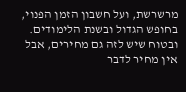מרשרשת, ועל חשבון הזמן הפנוי, בחופש הגדול ובשנת הלימודים. ובטוח שיש לזה גם מחירים, אבל אין מחיר לדבר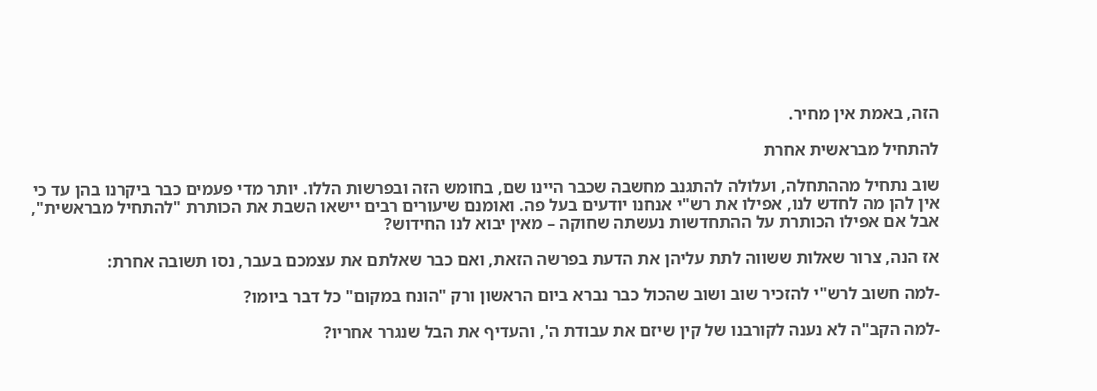הזה, באמת אין מחיר.

להתחיל מבראשית אחרת

שוב נתחיל מההתחלה, ועלולה להתגנב מחשבה שכבר היינו שם, בחומש הזה ובפרשות הללו. יותר מדי פעמים כבר ביקרנו בהן עד כי אין להן מה לחדש לנו, אפילו את רש"י אנחנו יודעים בעל פה. ואומנם שיעורים רבים יישאו השבת את הכותרת "להתחיל מבראשית", אבל אם אפילו הכותרת על ההתחדשות נעשתה שחוקה – מאין יבוא לנו החידוש?

אז הנה, צרור שאלות ששווה לתת עליהן את הדעת בפרשה הזאת, ואם כבר שאלתם את עצמכם בעבר, נסו תשובה אחרת:

-למה חשוב לרש"י להזכיר שוב ושוב שהכול כבר נברא ביום הראשון ורק "הונח במקום" כל דבר ביומו?

-למה הקב"ה לא נענה לקורבנו של קין שיזם את עבודת ה', והעדיף את הבל שנגרר אחריו?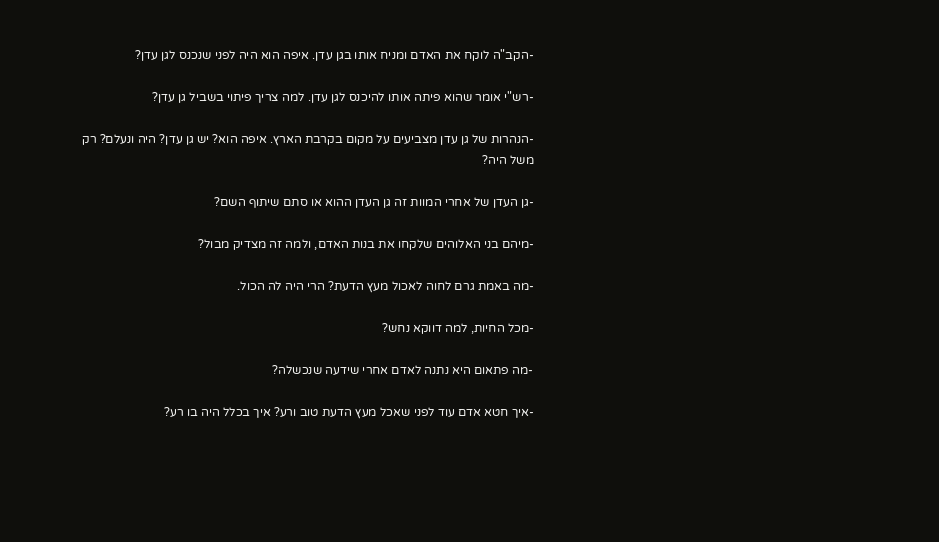-הקב"ה לוקח את האדם ומניח אותו בגן עדן. איפה הוא היה לפני שנכנס לגן עדן?

-רש"י אומר שהוא פיתה אותו להיכנס לגן עדן. למה צריך פיתוי בשביל גן עדן?

-הנהרות של גן עדן מצביעים על מקום בקרבת הארץ. איפה הוא? יש גן עדן? היה ונעלם? רק משל היה?

-גן העדן של אחרי המוות זה גן העדן ההוא או סתם שיתוף השם?

-מיהם בני האלוהים שלקחו את בנות האדם, ולמה זה מצדיק מבול?

-מה באמת גרם לחוה לאכול מעץ הדעת? הרי היה לה הכול.

-מכל החיות, למה דווקא נחש?

-מה פתאום היא נתנה לאדם אחרי שידעה שנכשלה?

-איך חטא אדם עוד לפני שאכל מעץ הדעת טוב ורע? איך בכלל היה בו רע?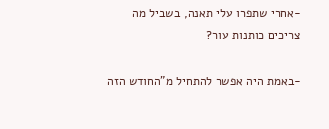-אחרי שתפרו עלי תאנה, בשביל מה צריכים כותנות עור?

-באמת היה אפשר להתחיל מ"החודש הזה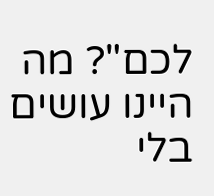לכם"? מה היינו עושים בלי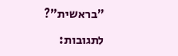"בראשית"?

לתגובות: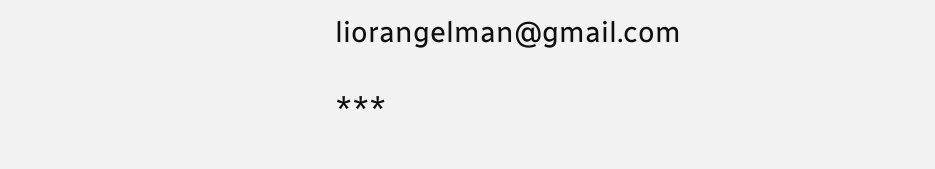liorangelman@gmail.com

***